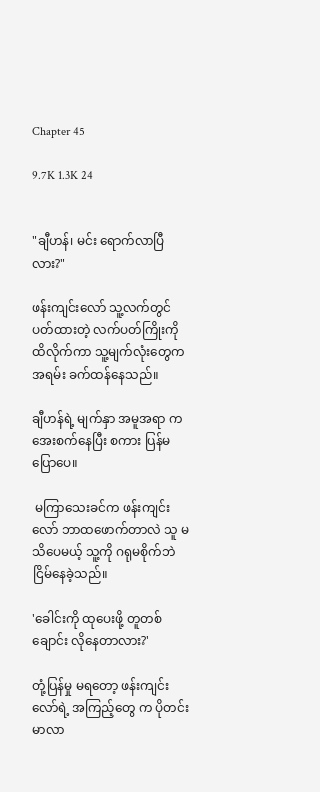Chapter 45

9.7K 1.3K 24


"ချီဟန်၊ မင်း ရောက်လာပြီလား?"

ဖန်းကျင်းလော် သူ့လက်တွင် ပတ်ထားတဲ့ လက်ပတ်ကြိုးကို ထိလိုက်ကာ သူ့မျက်လုံးတွေက အရမ်း ခက်ထန်နေသည်။

ချီဟန်ရဲ့ မျက်နှာ အမူအရာ က အေးစက်နေပြီး စကား ပြန်မပြောပေ။

 မကြာသေးခင်က ဖန်းကျင်းလော် ဘာထဖောက်တာလဲ သူ မသိပေမယ့် သူ့ကို ဂရုမစိုက်ဘဲ ငြိမ်နေခဲ့သည်။

'ခေါင်းကို ထုပေးဖို့ တူတစ်ချောင်း လိုနေတာလား?'

တုံ့ပြန်မှု မရတော့ ဖန်းကျင်းလော်ရဲ့ အကြည့်တွေ က ပိုတင်းမာလာ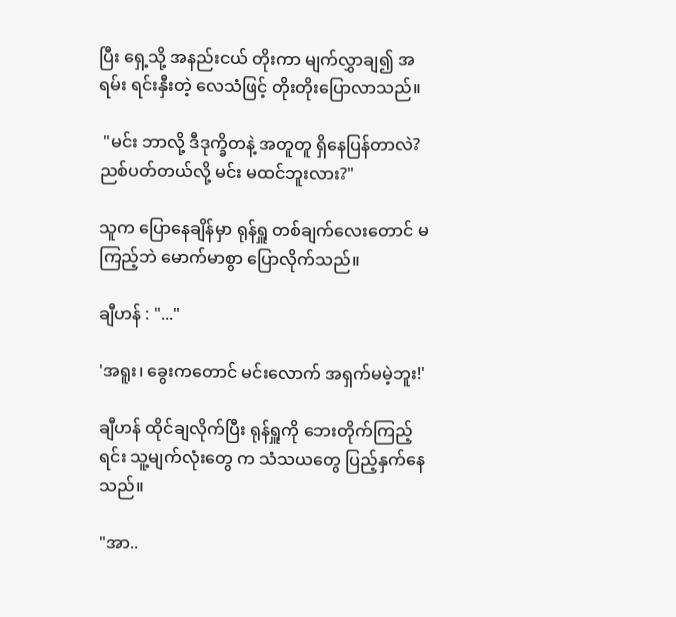ပြီး ရှေ့သို့ အနည်းငယ် တိုးကာ မျက်လွှာချ၍ အရမ်း ရင်းနှီးတဲ့ လေသံဖြင့် တိုးတိုးပြောလာသည်။

 "မင်း ဘာလို့ ဒီဒုက္ခိတနဲ့ အတူတူ ရှိနေပြန်တာလဲ? ညစ်ပတ်တယ်လို့ မင်း မထင်ဘူးလား?"

သူက ပြောနေချိန်မှာ ရုန်ရှူ တစ်ချက်လေးတောင် မကြည့်ဘဲ မောက်မာ‌စွာ ပြောလိုက်သည်။

ချီဟန် : "..."

'အရူး၊ ခွေးကတောင် မင်းလောက် အရှက်မမဲ့ဘူး!'

ချီဟန် ထိုင်ချလိုက်ပြီး ရုန်ရှူကို ဘေးတိုက်ကြည့်ရင်း သူ့မျက်လုံးတွေ က သံသယတွေ ပြည့်နှက်နေသည်။

"အာ..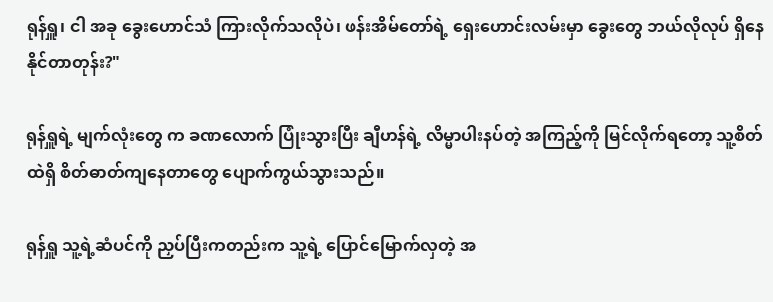ရုန်ရှူ၊ ငါ အခု ခွေးဟောင်သံ ကြားလိုက်သလိုပဲ၊ ဖန်းအိမ်တော်ရဲ့ ရှေးဟောင်းလမ်းမှာ ခွေးတွေ ဘယ်လိုလုပ် ရှိနေနိုင်တာတုန်း?"

ရုန်ရှူရဲ့ မျက်လုံးတွေ က ခဏလောက် ပြုံးသွားပြီး ချီဟန်ရဲ့ လိမ္မာပါးနပ်တဲ့ အကြည့်ကို မြင်လိုက်ရတော့ သူ့စိတ်ထဲရှိ စိတ်ဓာတ်ကျနေတာတွေ ပျောက်ကွယ်သွားသည်။

ရုန်ရှူ သူ့ရဲ့ဆံပင်ကို ညှပ်ပြီးကတည်းက သူ့ရဲ့ ပြောင်မြောက်လှတဲ့ အ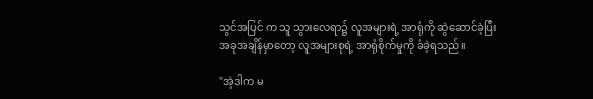သွင်အပြင် က သူ သွားလေရာ၌ လူအများရဲ့ အာရုံကို ဆွဲဆောင်ခဲ့ပြီး အခုအချိန်မှာတော့ လူအများစုရဲ့ အာရုံစိုက်မှုကို ခံခဲ့ရသည်။

"အဲ့ဒါက မ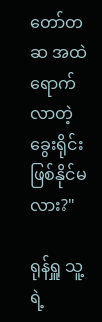တော်တဆ အထဲ ရောက်လာတဲ့ ခွေးရိုင်း ဖြစ်နိုင်မလား?"

ရုန်ရှူ သူ့ရဲ့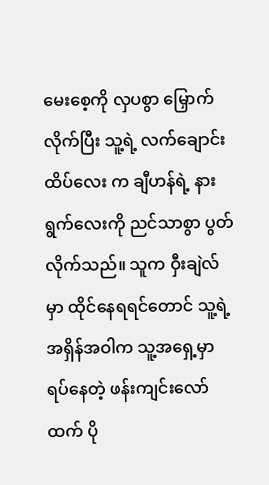မေးစေ့ကို လှပစွာ မြှောက်လိုက်ပြီး သူ့ရဲ့ လက်ချောင်းထိပ်လေး က ချီဟန်ရဲ့ နားရွက်လေးကို ညင်သာစွာ ပွတ်လိုက်သည်။ သူက ဝှီးချဲလ်မှာ ထိုင်နေရရင်တောင် သူ့ရဲ့ အရှိန်အဝါက သူ့အရှေ့မှာ ရပ်နေတဲ့ ဖန်းကျင်းလော်ထက် ပို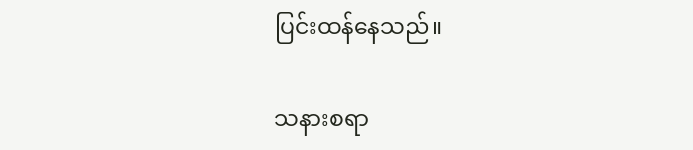ပြင်းထန်နေသည်။

သနားစရာ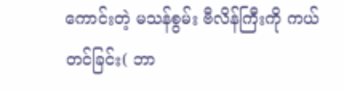ကောင်းတဲ့ မသန်စွမ်း ဗီလိန်ကြီးကို ကယ်တင်ခြင်း( ဘာ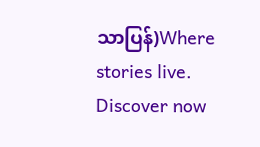သာပြန်)Where stories live. Discover now